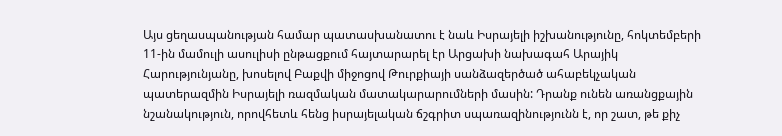Այս ցեղասպանության համար պատասխանատու է նաև Իսրայելի իշխանությունը, հոկտեմբերի 11-ին մամուլի ասուլիսի ընթացքում հայտարարել էր Արցախի նախագահ Արայիկ Հարությունյանը, խոսելով Բաքվի միջոցով Թուրքիայի սանձազերծած ահաբեկչական պատերազմին Իսրայելի ռազմական մատակարարումների մասին: Դրանք ունեն առանցքային նշանակություն, որովհետև հենց իսրայելական ճշգրիտ սպառազինությունն է, որ շատ, թե քիչ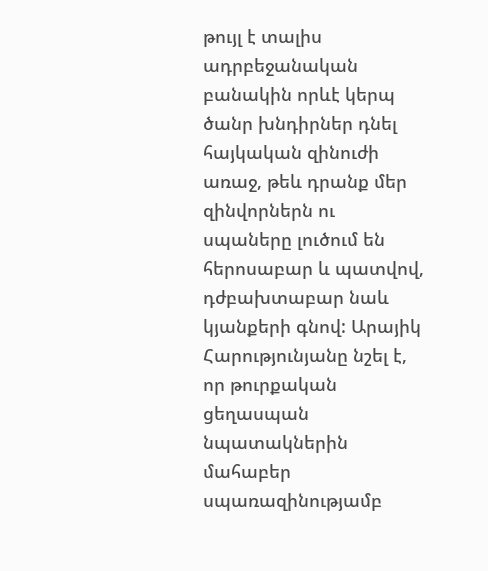թույլ է տալիս ադրբեջանական բանակին որևէ կերպ ծանր խնդիրներ դնել հայկական զինուժի առաջ, թեև դրանք մեր զինվորներն ու սպաները լուծում են հերոսաբար և պատվով, դժբախտաբար նաև կյանքերի գնով: Արայիկ Հարությունյանը նշել է, որ թուրքական ցեղասպան նպատակներին մահաբեր սպառազինությամբ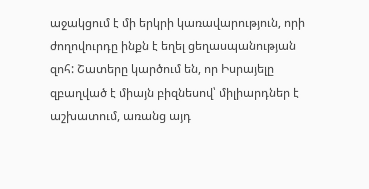աջակցում է մի երկրի կառավարություն, որի ժողովուրդը ինքն է եղել ցեղասպանության զոհ: Շատերը կարծում են, որ Իսրայելը զբաղված է միայն բիզնեսով՝ միլիարդներ է աշխատում, առանց այդ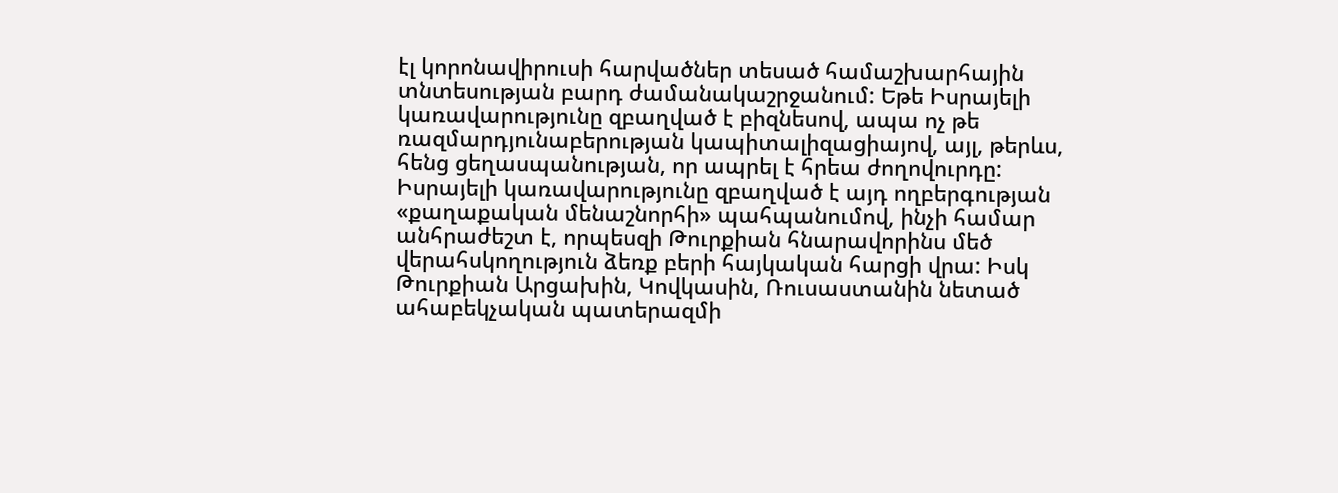էլ կորոնավիրուսի հարվածներ տեսած համաշխարհային տնտեսության բարդ ժամանակաշրջանում: Եթե Իսրայելի կառավարությունը զբաղված է բիզնեսով, ապա ոչ թե ռազմարդյունաբերության կապիտալիզացիայով, այլ, թերևս, հենց ցեղասպանության, որ ապրել է հրեա ժողովուրդը:
Իսրայելի կառավարությունը զբաղված է այդ ողբերգության «քաղաքական մենաշնորհի» պահպանումով, ինչի համար անհրաժեշտ է, որպեսզի Թուրքիան հնարավորինս մեծ վերահսկողություն ձեռք բերի հայկական հարցի վրա: Իսկ Թուրքիան Արցախին, Կովկասին, Ռուսաստանին նետած ահաբեկչական պատերազմի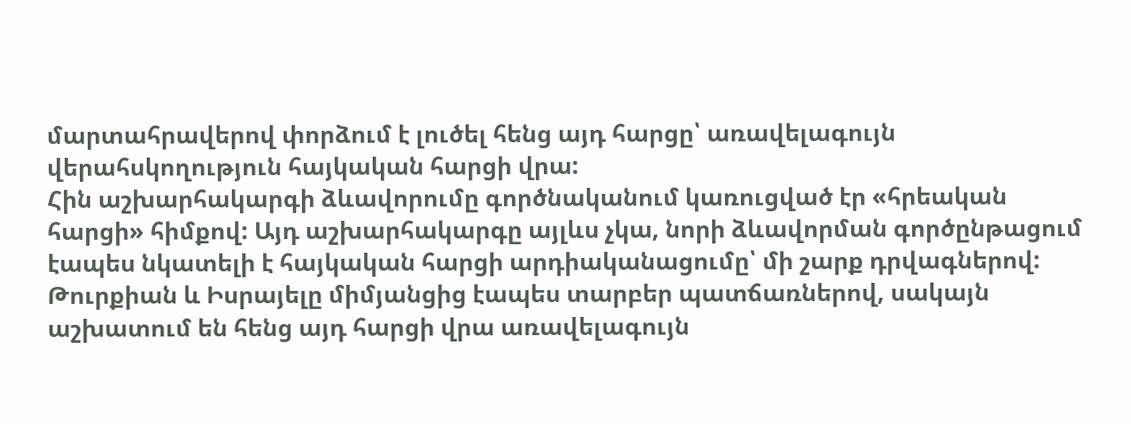մարտահրավերով փորձում է լուծել հենց այդ հարցը՝ առավելագույն վերահսկողություն հայկական հարցի վրա:
Հին աշխարհակարգի ձևավորումը գործնականում կառուցված էր «հրեական հարցի» հիմքով: Այդ աշխարհակարգը այլևս չկա, նորի ձևավորման գործընթացում էապես նկատելի է հայկական հարցի արդիականացումը՝ մի շարք դրվագներով: Թուրքիան և Իսրայելը միմյանցից էապես տարբեր պատճառներով, սակայն աշխատում են հենց այդ հարցի վրա առավելագույն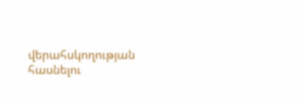վերահսկողության հասնելու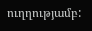ուղղությամբ: